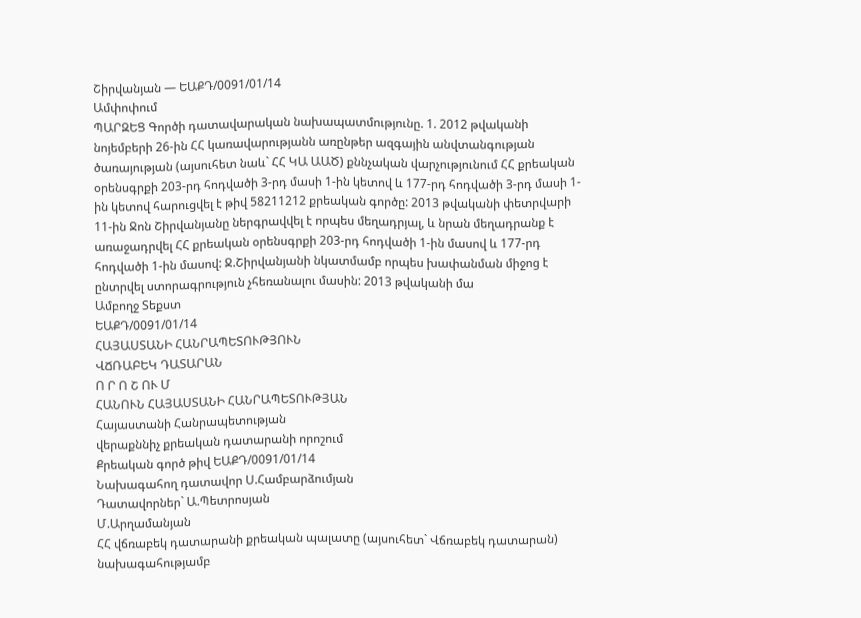Շիրվանյան — ԵԱՔԴ/0091/01/14
Ամփոփում
ՊԱՐԶԵՑ Գործի դատավարական նախապատմությունը. 1. 2012 թվականի նոյեմբերի 26-ին ՀՀ կառավարությանն առընթեր ազգային անվտանգության ծառայության (այսուհետ նաև` ՀՀ ԿԱ ԱԱԾ) քննչական վարչությունում ՀՀ քրեական օրենսգրքի 203-րդ հոդվածի 3-րդ մասի 1-ին կետով և 177-րդ հոդվածի 3-րդ մասի 1-ին կետով հարուցվել է թիվ 58211212 քրեական գործը: 2013 թվականի փետրվարի 11-ին Ջոն Շիրվանյանը ներգրավվել է որպես մեղադրյալ, և նրան մեղադրանք է առաջադրվել ՀՀ քրեական օրենսգրքի 203-րդ հոդվածի 1-ին մասով և 177-րդ հոդվածի 1-ին մասով: Ջ.Շիրվանյանի նկատմամբ որպես խափանման միջոց է ընտրվել ստորագրություն չհեռանալու մասին: 2013 թվականի մա
Ամբողջ Տեքստ
ԵԱՔԴ/0091/01/14
ՀԱՅԱՍՏԱՆԻ ՀԱՆՐԱՊԵՏՈՒԹՅՈՒՆ
ՎՃՌԱԲԵԿ ԴԱՏԱՐԱՆ
Ո Ր Ո Շ ՈՒ Մ
ՀԱՆՈՒՆ ՀԱՅԱՍՏԱՆԻ ՀԱՆՐԱՊԵՏՈՒԹՅԱՆ
Հայաստանի Հանրապետության
վերաքննիչ քրեական դատարանի որոշում
Քրեական գործ թիվ ԵԱՔԴ/0091/01/14
Նախագահող դատավոր Ս.Համբարձումյան
Դատավորներ` Ա.Պետրոսյան
Մ.Արղամանյան
ՀՀ վճռաբեկ դատարանի քրեական պալատը (այսուհետ` Վճռաբեկ դատարան) նախագահությամբ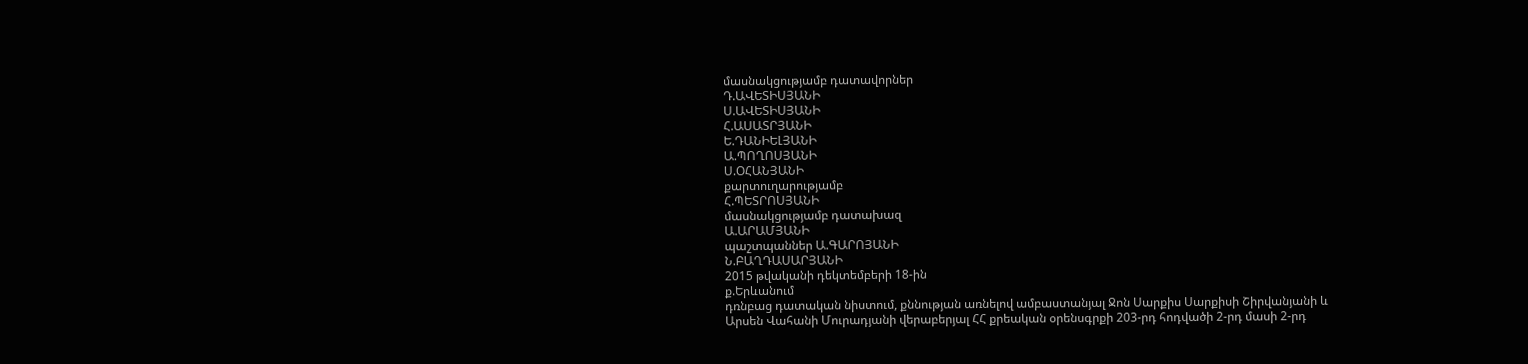մասնակցությամբ դատավորներ
Դ.ԱՎԵՏԻՍՅԱՆԻ
Ս.ԱՎԵՏԻՍՅԱՆԻ
Հ.ԱՍԱՏՐՅԱՆԻ
Ե.ԴԱՆԻԵԼՅԱՆԻ
Ա.ՊՈՂՈՍՅԱՆԻ
Ս.ՕՀԱՆՅԱՆԻ
քարտուղարությամբ
Հ.ՊԵՏՐՈՍՅԱՆԻ
մասնակցությամբ դատախազ
Ա.ԱՐԱՄՅԱՆԻ
պաշտպաններ Ա.ԳԱՐՈՅԱՆԻ
Ն.ԲԱՂԴԱՍԱՐՅԱՆԻ
2015 թվականի դեկտեմբերի 18-ին
ք.Երևանում
դռնբաց դատական նիստում, քննության առնելով ամբաստանյալ Ջոն Սարքիս Սարքիսի Շիրվանյանի և Արսեն Վահանի Մուրադյանի վերաբերյալ ՀՀ քրեական օրենսգրքի 203-րդ հոդվածի 2-րդ մասի 2-րդ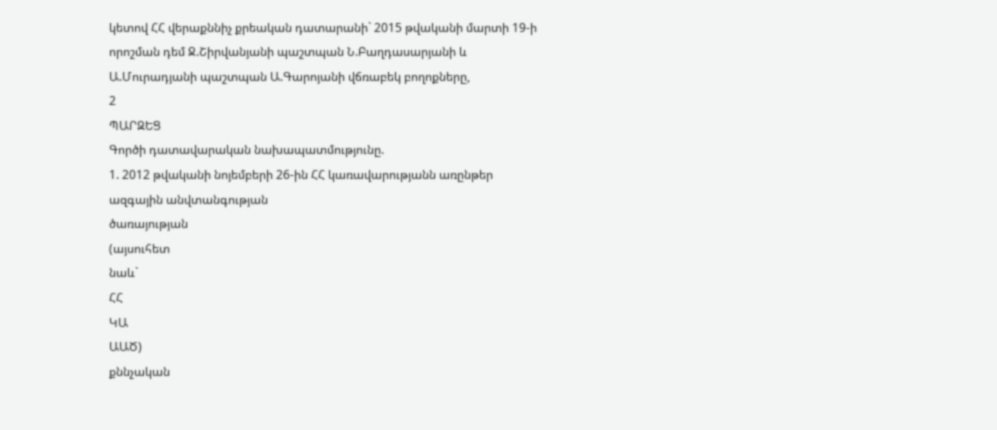կետով ՀՀ վերաքննիչ քրեական դատարանի` 2015 թվականի մարտի 19-ի որոշման դեմ Ջ.Շիրվանյանի պաշտպան Ն.Բաղդասարյանի և Ա.Մուրադյանի պաշտպան Ա.Գարոյանի վճռաբեկ բողոքները,
2
ՊԱՐԶԵՑ
Գործի դատավարական նախապատմությունը.
1. 2012 թվականի նոյեմբերի 26-ին ՀՀ կառավարությանն առընթեր ազգային անվտանգության
ծառայության
(այսուհետ
նաև`
ՀՀ
ԿԱ
ԱԱԾ)
քննչական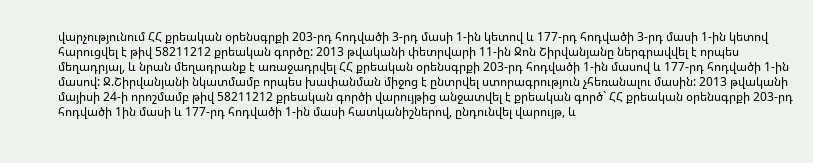վարչությունում ՀՀ քրեական օրենսգրքի 203-րդ հոդվածի 3-րդ մասի 1-ին կետով և 177-րդ հոդվածի 3-րդ մասի 1-ին կետով հարուցվել է թիվ 58211212 քրեական գործը: 2013 թվականի փետրվարի 11-ին Ջոն Շիրվանյանը ներգրավվել է որպես մեղադրյալ, և նրան մեղադրանք է առաջադրվել ՀՀ քրեական օրենսգրքի 203-րդ հոդվածի 1-ին մասով և 177-րդ հոդվածի 1-ին մասով: Ջ.Շիրվանյանի նկատմամբ որպես խափանման միջոց է ընտրվել ստորագրություն չհեռանալու մասին: 2013 թվականի մայիսի 24-ի որոշմամբ թիվ 58211212 քրեական գործի վարույթից անջատվել է քրեական գործ` ՀՀ քրեական օրենսգրքի 203-րդ հոդվածի 1ին մասի և 177-րդ հոդվածի 1-ին մասի հատկանիշներով, ընդունվել վարույթ, և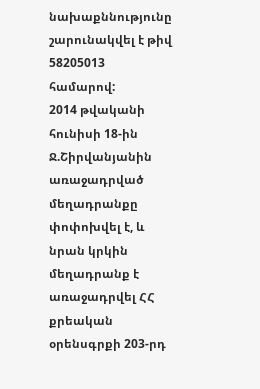նախաքննությունը շարունակվել է թիվ 58205013 համարով:
2014 թվականի հունիսի 18-ին Ջ.Շիրվանյանին առաջադրված մեղադրանքը փոփոխվել է, և նրան կրկին մեղադրանք է առաջադրվել ՀՀ քրեական օրենսգրքի 203-րդ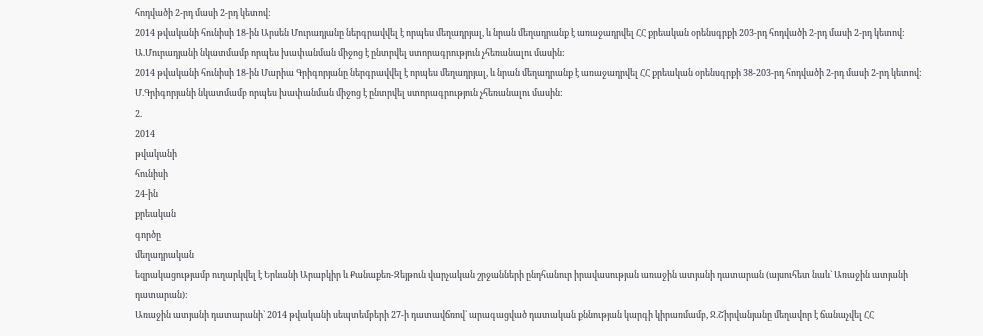հոդվածի 2-րդ մասի 2-րդ կետով:
2014 թվականի հունիսի 18-ին Արսեն Մուրադյանը ներգրավվել է որպես մեղադրյալ, և նրան մեղադրանք է առաջադրվել ՀՀ քրեական օրենսգրքի 203-րդ հոդվածի 2-րդ մասի 2-րդ կետով: Ա.Մուրադյանի նկատմամբ որպես խափանման միջոց է ընտրվել ստորագրություն չհեռանալու մասին:
2014 թվականի հունիսի 18-ին Մարիա Գրիգորյանը ներգրավվել է որպես մեղադրյալ, և նրան մեղադրանք է առաջադրվել ՀՀ քրեական օրենսգրքի 38-203-րդ հոդվածի 2-րդ մասի 2-րդ կետով: Մ.Գրիգորյանի նկատմամբ որպես խափանման միջոց է ընտրվել ստորագրություն չհեռանալու մասին:
2.
2014
թվականի
հունիսի
24-ին
քրեական
գործը
մեղադրական
եզրակացությամբ ուղարկվել է Երևանի Արաբկիր և Քանաքեռ-Զեյթուն վարչական շրջանների ընդհանուր իրավասության առաջին ատյանի դատարան (այսուհետ նաև` Առաջին ատյանի դատարան):
Առաջին ատյանի դատարանի` 2014 թվականի սեպտեմբերի 27-ի դատավճռով` արագացված դատական քննության կարգի կիրառմամբ, Ջ.Շիրվանյանը մեղավոր է ճանաչվել ՀՀ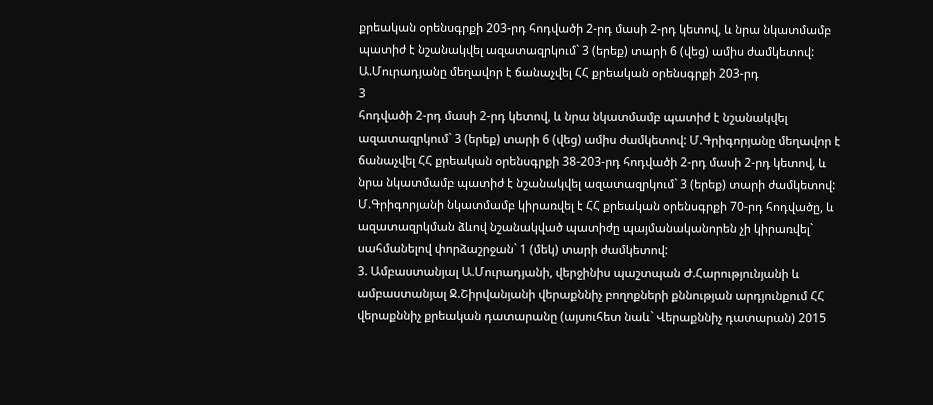քրեական օրենսգրքի 203-րդ հոդվածի 2-րդ մասի 2-րդ կետով, և նրա նկատմամբ պատիժ է նշանակվել ազատազրկում` 3 (երեք) տարի 6 (վեց) ամիս ժամկետով: Ա.Մուրադյանը մեղավոր է ճանաչվել ՀՀ քրեական օրենսգրքի 203-րդ
3
հոդվածի 2-րդ մասի 2-րդ կետով, և նրա նկատմամբ պատիժ է նշանակվել ազատազրկում` 3 (երեք) տարի 6 (վեց) ամիս ժամկետով: Մ.Գրիգորյանը մեղավոր է ճանաչվել ՀՀ քրեական օրենսգրքի 38-203-րդ հոդվածի 2-րդ մասի 2-րդ կետով, և նրա նկատմամբ պատիժ է նշանակվել ազատազրկում` 3 (երեք) տարի ժամկետով: Մ.Գրիգորյանի նկատմամբ կիրառվել է ՀՀ քրեական օրենսգրքի 70-րդ հոդվածը, և ազատազրկման ձևով նշանակված պատիժը պայմանականորեն չի կիրառվել` սահմանելով փորձաշրջան` 1 (մեկ) տարի ժամկետով:
3. Ամբաստանյալ Ա.Մուրադյանի, վերջինիս պաշտպան Ժ.Հարությունյանի և ամբաստանյալ Ջ.Շիրվանյանի վերաքննիչ բողոքների քննության արդյունքում ՀՀ վերաքննիչ քրեական դատարանը (այսուհետ նաև` Վերաքննիչ դատարան) 2015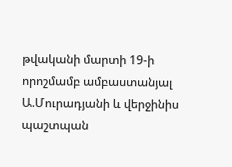թվականի մարտի 19-ի որոշմամբ ամբաստանյալ Ա.Մուրադյանի և վերջինիս պաշտպան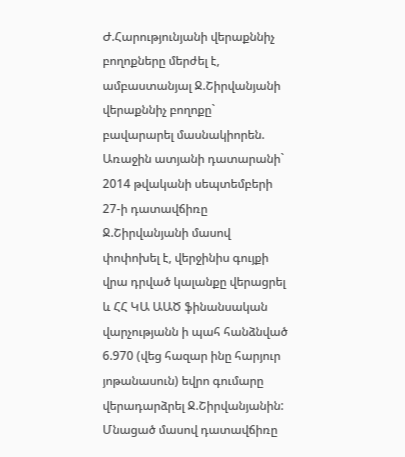Ժ.Հարությունյանի վերաքննիչ բողոքները մերժել է, ամբաստանյալ Ջ.Շիրվանյանի վերաքննիչ բողոքը` բավարարել մասնակիորեն. Առաջին ատյանի դատարանի` 2014 թվականի սեպտեմբերի 27-ի դատավճիռը Ջ.Շիրվանյանի մասով փոփոխել է, վերջինիս գույքի վրա դրված կալանքը վերացրել և ՀՀ ԿԱ ԱԱԾ ֆինանսական վարչությանն ի պահ հանձնված 6.970 (վեց հազար ինը հարյուր յոթանասուն) եվրո գումարը վերադարձրել Ջ.Շիրվանյանին: Մնացած մասով դատավճիռը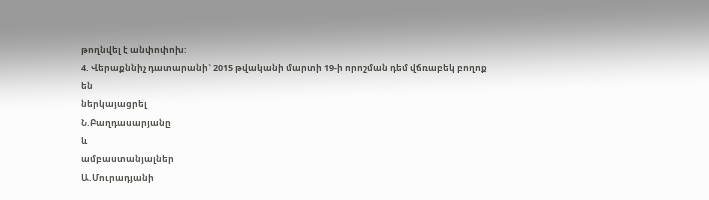թողնվել է անփոփոխ:
4. Վերաքննիչ դատարանի` 2015 թվականի մարտի 19-ի որոշման դեմ վճռաբեկ բողոք
են
ներկայացրել
Ն.Բաղդասարյանը
և
ամբաստանյալներ
Ա.Մուրադյանի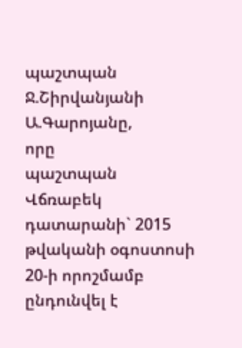պաշտպան
Ջ.Շիրվանյանի
Ա.Գարոյանը,
որը
պաշտպան
Վճռաբեկ
դատարանի` 2015 թվականի օգոստոսի 20-ի որոշմամբ ընդունվել է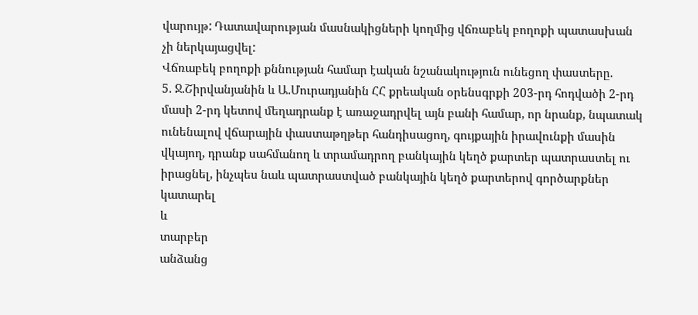վարույթ: Դատավարության մասնակիցների կողմից վճռաբեկ բողոքի պատասխան չի ներկայացվել:
Վճռաբեկ բողոքի քննության համար էական նշանակություն ունեցող փաստերը.
5. Ջ.Շիրվանյանին և Ա.Մուրադյանին ՀՀ քրեական օրենսգրքի 203-րդ հոդվածի 2-րդ մասի 2-րդ կետով մեղադրանք է առաջադրվել այն բանի համար, որ նրանք, նպատակ ունենալով վճարային փաստաթղթեր հանդիսացող, գույքային իրավունքի մասին վկայող, դրանք սահմանող և տրամադրող բանկային կեղծ քարտեր պատրաստել ու իրացնել, ինչպես նաև պատրաստված բանկային կեղծ քարտերով գործարքներ
կատարել
և
տարբեր
անձանց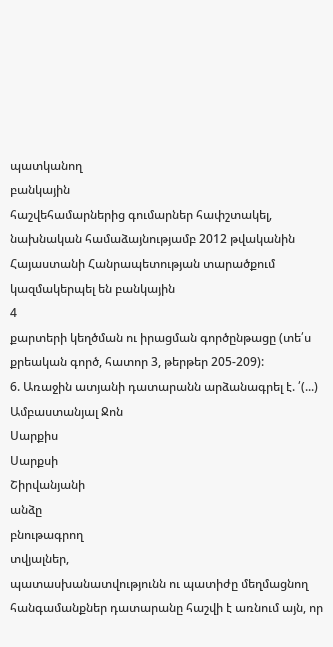պատկանող
բանկային
հաշվեհամարներից գումարներ հափշտակել, նախնական համաձայնությամբ 2012 թվականին Հայաստանի Հանրապետության տարածքում կազմակերպել են բանկային
4
քարտերի կեղծման ու իրացման գործընթացը (տե՛ս քրեական գործ, հատոր 3, թերթեր 205-209):
6. Առաջին ատյանի դատարանն արձանագրել է. ՛(...) Ամբաստանյալ Ջոն
Սարքիս
Սարքսի
Շիրվանյանի
անձը
բնութագրող
տվյալներ,
պատասխանատվությունն ու պատիժը մեղմացնող հանգամանքներ դատարանը հաշվի է առնում այն, որ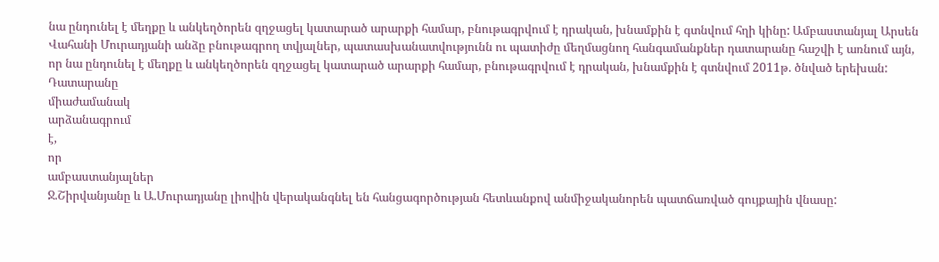նա ընդունել է մեղքը և անկեղծորեն զղջացել կատարած արարքի համար, բնութագրվում է դրական, խնամքին է գտնվում հղի կինը: Ամբաստանյալ Արսեն Վահանի Մուրադյանի անձը բնութագրող տվյալներ, պատասխանատվությունն ու պատիժը մեղմացնող հանգամանքներ դատարանը հաշվի է առնում այն, որ նա ընդունել է մեղքը և անկեղծորեն զղջացել կատարած արարքի համար, բնութագրվում է դրական, խնամքին է գտնվում 2011թ. ծնված երեխան:
Դատարանը
միաժամանակ
արձանագրում
է,
որ
ամբաստանյալներ
Ջ.Շիրվանյանը և Ա.Մուրադյանը լիովին վերականգնել են հանցագործության հետևանքով անմիջականորեն պատճառված գույքային վնասը: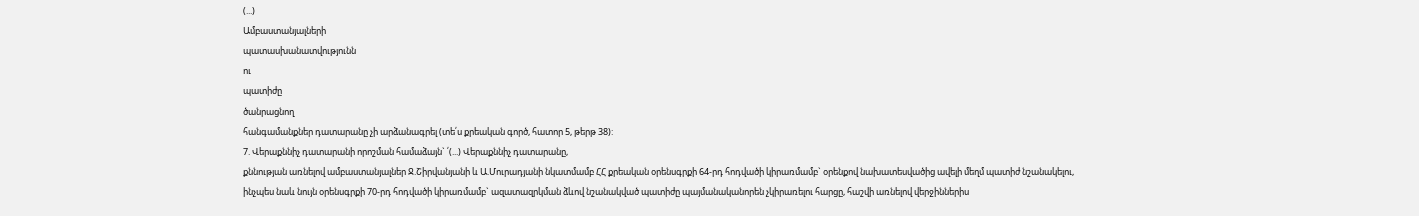(...)
Ամբաստանյալների
պատասխանատվությունն
ու
պատիժը
ծանրացնող
հանգամանքներ դատարանը չի արձանագրել (տե՛ս քրեական գործ, հատոր 5, թերթ 38):
7. Վերաքննիչ դատարանի որոշման համաձայն` ՛(...) Վերաքննիչ դատարանը,
քննության առնելով ամբաստանյալներ Ջ.Շիրվանյանի և Ա.Մուրադյանի նկատմամբ ՀՀ քրեական օրենսգրքի 64-րդ հոդվածի կիրառմամբ` օրենքով նախատեսվածից ավելի մեղմ պատիժ նշանակելու, ինչպես նաև նույն օրենսգրքի 70-րդ հոդվածի կիրառմամբ` ազատազրկման ձևով նշանակված պատիժը պայմանականորեն չկիրառելու հարցը, հաշվի առնելով վերջիններիս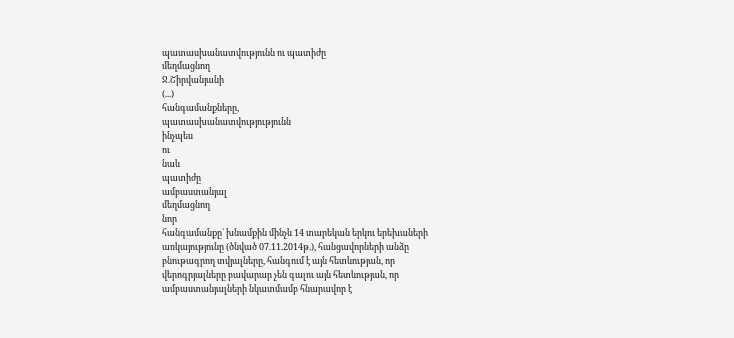պատասխանատվությունն ու պատիժը
մեղմացնող
Ջ.Շիրվանյանի
(...)
հանգամանքները,
պատասխանատվությությունն
ինչպես
ու
նաև
պատիժը
ամբաստանյալ
մեղմացնող
նոր
հանգամանքը` խնամքին մինչև 14 տարեկան երկու երեխաների առկայությունը (ծնված 07.11.2014թ.), հանցավորների անձը բնութագրող տվյալները, հանգում է այն հետևության, որ վերոգրյալները բավարար չեն գալու այն հետևության, որ ամբաստանյալների նկատմամբ հնարավոր է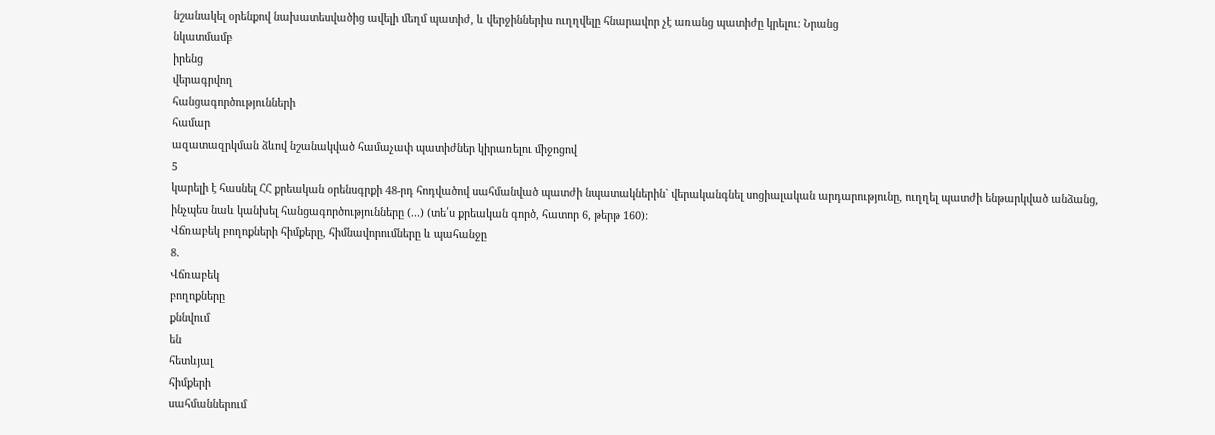նշանակել օրենքով նախատեսվածից ավելի մեղմ պատիժ, և վերջիններիս ուղղվելը հնարավոր չէ առանց պատիժը կրելու: Նրանց
նկատմամբ
իրենց
վերագրվող
հանցագործությունների
համար
ազատազրկման ձևով նշանակված համաչափ պատիժներ կիրառելու միջոցով
5
կարելի է հասնել ՀՀ քրեական օրենսգրքի 48-րդ հոդվածով սահմանված պատժի նպատակներին` վերականգնել սոցիալական արդարությունը, ուղղել պատժի ենթարկված անձանց, ինչպես նաև կանխել հանցագործությունները (...) (տե՛ս քրեական գործ, հատոր 6, թերթ 160):
Վճռաբեկ բողոքների հիմքերը, հիմնավորումները և պահանջը
8.
Վճռաբեկ
բողոքները
քննվում
են
հետևյալ
հիմքերի
սահմաններում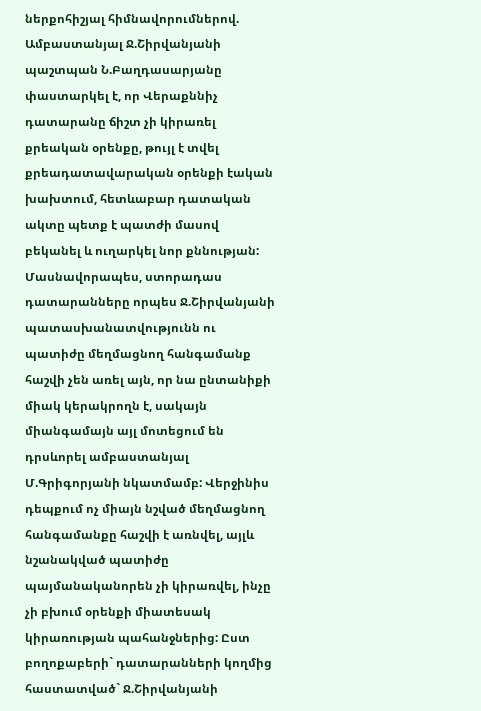ներքոհիշյալ հիմնավորումներով.
Ամբաստանյալ Ջ.Շիրվանյանի պաշտպան Ն.Բաղդասարյանը փաստարկել է, որ Վերաքննիչ դատարանը ճիշտ չի կիրառել քրեական օրենքը, թույլ է տվել քրեադատավարական օրենքի էական խախտում, հետևաբար դատական ակտը պետք է պատժի մասով բեկանել և ուղարկել նոր քննության: Մասնավորապես, ստորադաս դատարանները որպես Ջ.Շիրվանյանի պատասխանատվությունն ու պատիժը մեղմացնող հանգամանք հաշվի չեն առել այն, որ նա ընտանիքի միակ կերակրողն է, սակայն միանգամայն այլ մոտեցում են դրսևորել ամբաստանյալ Մ.Գրիգորյանի նկատմամբ: Վերջինիս դեպքում ոչ միայն նշված մեղմացնող հանգամանքը հաշվի է առնվել, այլև նշանակված պատիժը պայմանականորեն չի կիրառվել, ինչը չի բխում օրենքի միատեսակ կիրառության պահանջներից: Ըստ բողոքաբերի` դատարանների կողմից հաստատված` Ջ.Շիրվանյանի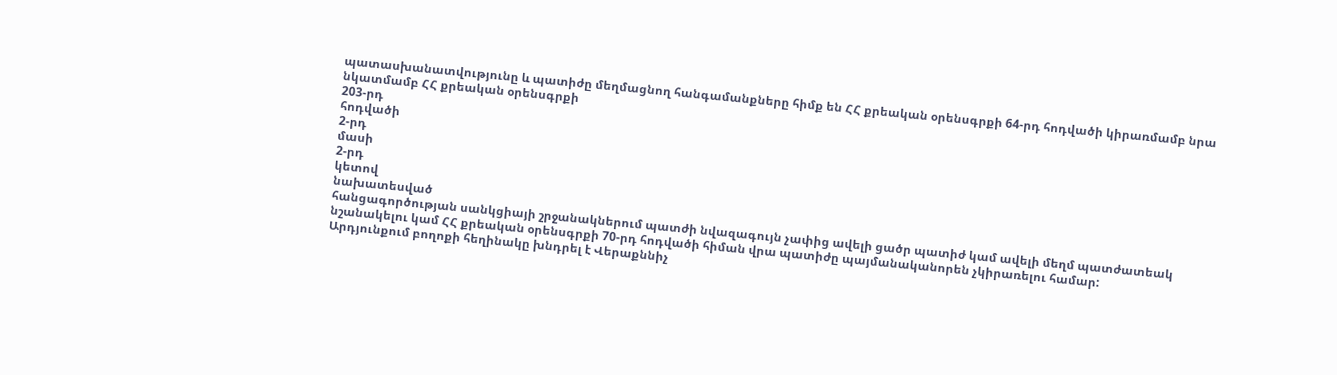պատասխանատվությունը և պատիժը մեղմացնող հանգամանքները հիմք են ՀՀ քրեական օրենսգրքի 64-րդ հոդվածի կիրառմամբ նրա նկատմամբ ՀՀ քրեական օրենսգրքի
203-րդ
հոդվածի
2-րդ
մասի
2-րդ
կետով
նախատեսված
հանցագործության սանկցիայի շրջանակներում պատժի նվազագույն չափից ավելի ցածր պատիժ կամ ավելի մեղմ պատժատեակ նշանակելու կամ ՀՀ քրեական օրենսգրքի 70-րդ հոդվածի հիման վրա պատիժը պայմանականորեն չկիրառելու համար:
Արդյունքում բողոքի հեղինակը խնդրել է Վերաքննիչ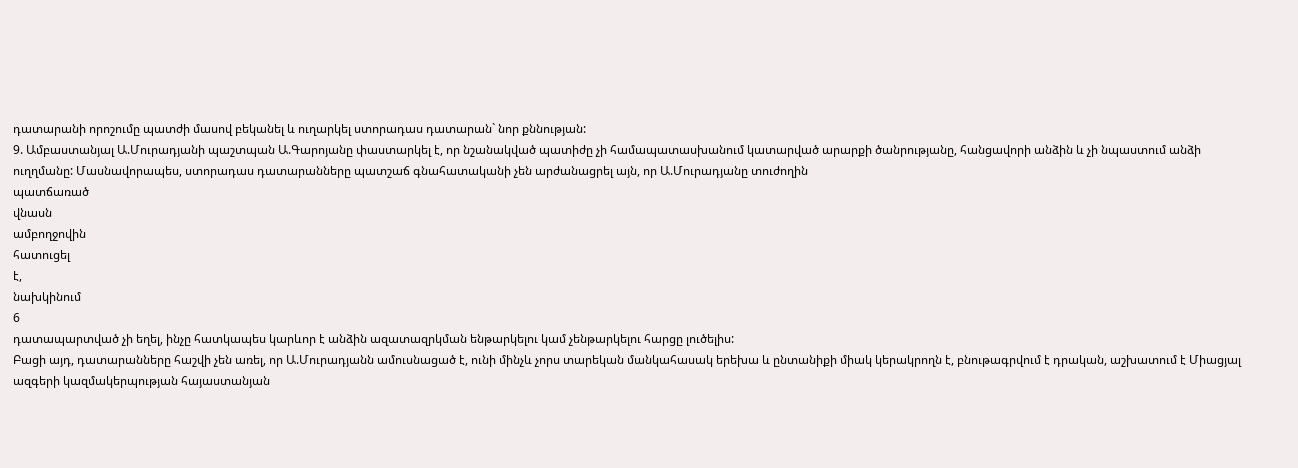դատարանի որոշումը պատժի մասով բեկանել և ուղարկել ստորադաս դատարան` նոր քննության:
9. Ամբաստանյալ Ա.Մուրադյանի պաշտպան Ա.Գարոյանը փաստարկել է, որ նշանակված պատիժը չի համապատասխանում կատարված արարքի ծանրությանը, հանցավորի անձին և չի նպաստում անձի ուղղմանը: Մասնավորապես, ստորադաս դատարանները պատշաճ գնահատականի չեն արժանացրել այն, որ Ա.Մուրադյանը տուժողին
պատճառած
վնասն
ամբողջովին
հատուցել
է,
նախկինում
6
դատապարտված չի եղել, ինչը հատկապես կարևոր է անձին ազատազրկման ենթարկելու կամ չենթարկելու հարցը լուծելիս:
Բացի այդ, դատարանները հաշվի չեն առել, որ Ա.Մուրադյանն ամուսնացած է, ունի մինչև չորս տարեկան մանկահասակ երեխա և ընտանիքի միակ կերակրողն է, բնութագրվում է դրական, աշխատում է Միացյալ ազգերի կազմակերպության հայաստանյան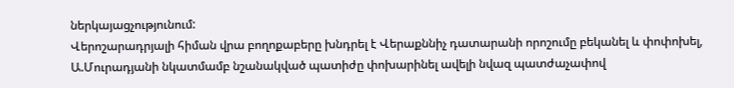ներկայացչությունում:
Վերոշարադրյալի հիման վրա բողոքաբերը խնդրել է Վերաքննիչ դատարանի որոշումը բեկանել և փոփոխել, Ա.Մուրադյանի նկատմամբ նշանակված պատիժը փոխարինել ավելի նվազ պատժաչափով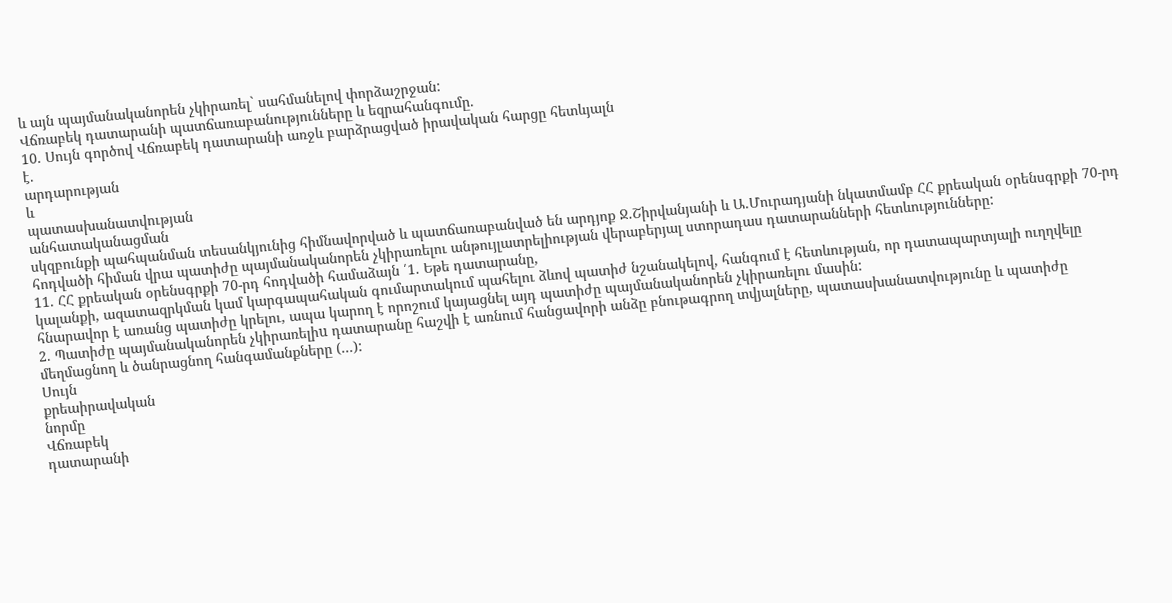և այն պայմանականորեն չկիրառել` սահմանելով փորձաշրջան:
Վճռաբեկ դատարանի պատճառաբանությունները և եզրահանգումը.
10. Սույն գործով Վճռաբեկ դատարանի առջև բարձրացված իրավական հարցը հետևյալն
է.
արդարության
և
պատասխանատվության
անհատականացման
սկզբունքի պահպանման տեսանկյունից հիմնավորված և պատճառաբանված են արդյոք Ջ.Շիրվանյանի և Ա.Մուրադյանի նկատմամբ ՀՀ քրեական օրենսգրքի 70-րդ հոդվածի հիման վրա պատիժը պայմանականորեն չկիրառելու անթույլատրելիության վերաբերյալ ստորադաս դատարանների հետևությունները:
11. ՀՀ քրեական օրենսգրքի 70-րդ հոդվածի համաձայն ՛1. Եթե դատարանը,
կալանքի, ազատազրկման կամ կարգապահական գումարտակում պահելու ձևով պատիժ նշանակելով, հանգում է հետևության, որ դատապարտյալի ուղղվելը հնարավոր է առանց պատիժը կրելու, ապա կարող է որոշում կայացնել այդ պատիժը պայմանականորեն չկիրառելու մասին:
2. Պատիժը պայմանականորեն չկիրառելիu դատարանը հաշվի է առնում հանցավորի անձը բնութագրող տվյալները, պատասխանատվությունը և պատիժը մեղմացնող և ծանրացնող հանգամանքները (...):
Սույն
քրեաիրավական
նորմը
Վճռաբեկ
դատարանի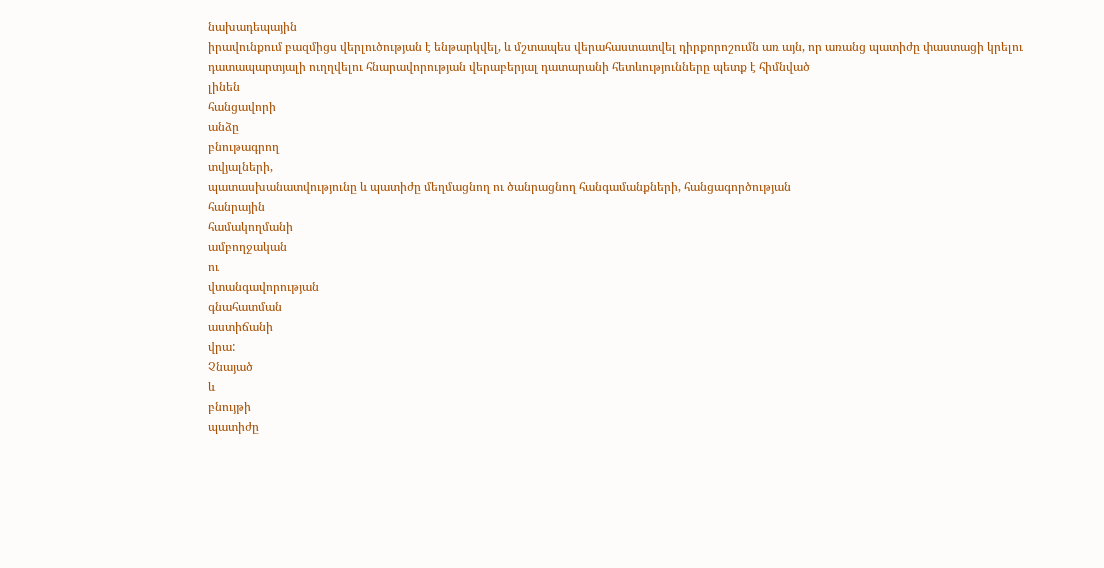նախադեպային
իրավունքում բազմիցս վերլուծության է ենթարկվել, և մշտապես վերահաստատվել դիրքորոշումն առ այն, որ առանց պատիժը փաստացի կրելու դատապարտյալի ուղղվելու հնարավորության վերաբերյալ դատարանի հետևությունները պետք է հիմնված
լինեն
հանցավորի
անձը
բնութագրող
տվյալների,
պատասխանատվությունը և պատիժը մեղմացնող ու ծանրացնող հանգամանքների, հանցագործության
հանրային
համակողմանի
ամբողջական
ու
վտանգավորության
գնահատման
աստիճանի
վրա:
Չնայած
և
բնույթի
պատիժը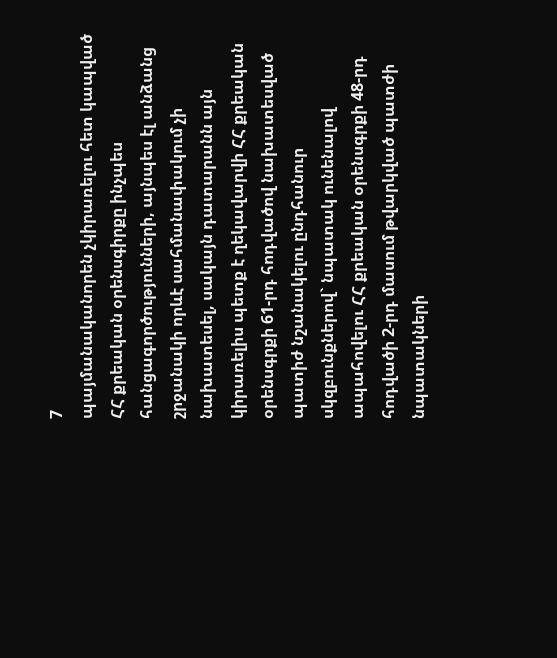7
պայմանականորեն չկիրառելու հետ կապված ՀՀ քրեական օրենսգիրքը ինչպես հանցագործությունների, այնպես էլ անձանց շրջանակի որևէ սահմանափակում չի նախատեսել, սակայն դատարանն այն կիրառելիս պետք է ղեկավարվի ՀՀ քրեական օրենսգրքի 61-րդ հոդվածով նախատեսված պատիժ նշանակելու ընդհանուր սկզբունքներով` նպատակ ունենալով ապահովելու ՀՀ քրեական օրենսգրքի 48-րդ հոդվածի 2-րդ մասում թվարկված պատժի նպատակների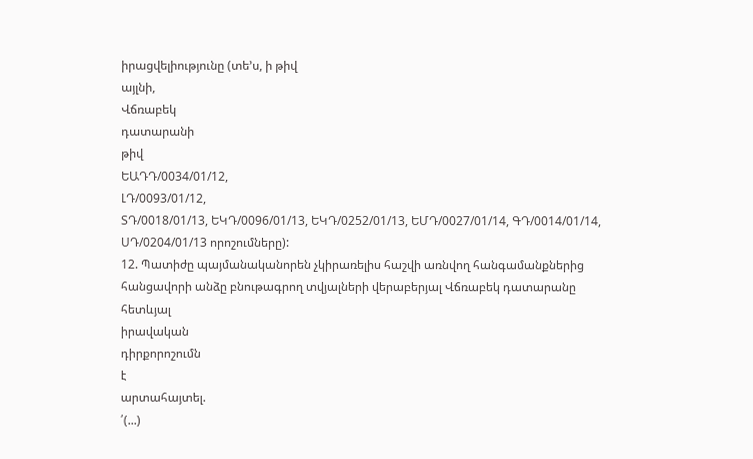իրացվելիությունը (տե՚ս, ի թիվ
այլնի,
Վճռաբեկ
դատարանի
թիվ
ԵԱԴԴ/0034/01/12,
ԼԴ/0093/01/12,
ՏԴ/0018/01/13, ԵԿԴ/0096/01/13, ԵԿԴ/0252/01/13, ԵՄԴ/0027/01/14, ԳԴ/0014/01/14,
ՍԴ/0204/01/13 որոշումները):
12. Պատիժը պայմանականորեն չկիրառելիս հաշվի առնվող հանգամանքներից հանցավորի անձը բնութագրող տվյալների վերաբերյալ Վճռաբեկ դատարանը հետևյալ
իրավական
դիրքորոշումն
է
արտահայտել.
՛(...)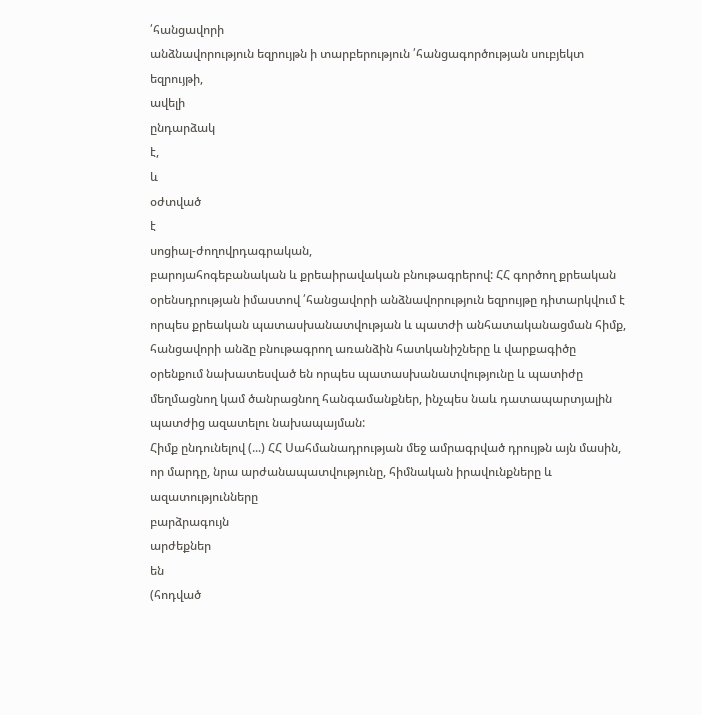՛հանցավորի
անձնավորություն եզրույթն ի տարբերություն ՛հանցագործության սուբյեկտ եզրույթի,
ավելի
ընդարձակ
է,
և
օժտված
է
սոցիալ-ժողովրդագրական,
բարոյահոգեբանական և քրեաիրավական բնութագրերով: ՀՀ գործող քրեական օրենսդրության իմաստով ՛հանցավորի անձնավորություն եզրույթը դիտարկվում է որպես քրեական պատասխանատվության և պատժի անհատականացման հիմք, հանցավորի անձը բնութագրող առանձին հատկանիշները և վարքագիծը օրենքում նախատեսված են որպես պատասխանատվությունը և պատիժը մեղմացնող կամ ծանրացնող հանգամանքներ, ինչպես նաև դատապարտյալին պատժից ազատելու նախապայման:
Հիմք ընդունելով (...) ՀՀ Սահմանադրության մեջ ամրագրված դրույթն այն մասին, որ մարդը, նրա արժանապատվությունը, հիմնական իրավունքները և ազատությունները
բարձրագույն
արժեքներ
են
(հոդված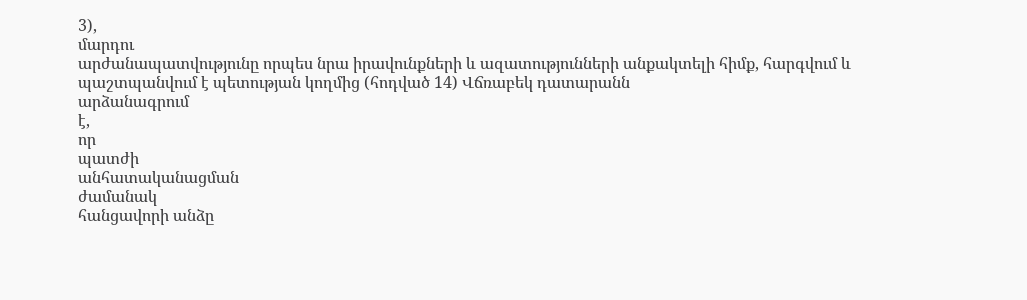3),
մարդու
արժանապատվությունը որպես նրա իրավունքների և ազատությունների անքակտելի հիմք, հարգվում և պաշտպանվում է պետության կողմից (հոդված 14) Վճռաբեկ դատարանն
արձանագրում
է,
որ
պատժի
անհատականացման
ժամանակ
հանցավորի անձը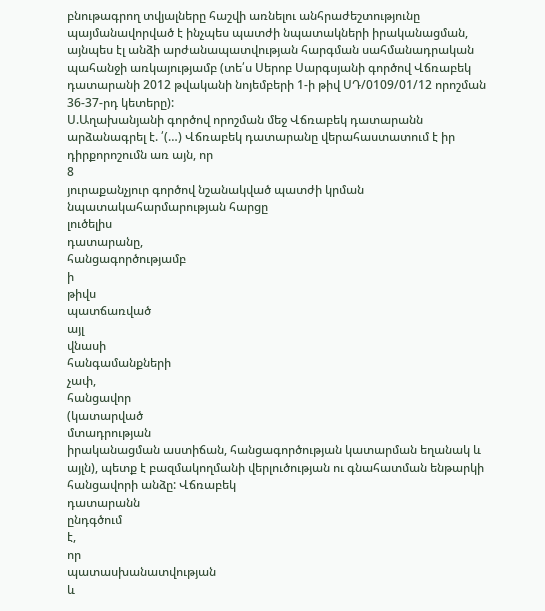բնութագրող տվյալները հաշվի առնելու անհրաժեշտությունը պայմանավորված է ինչպես պատժի նպատակների իրականացման, այնպես էլ անձի արժանապատվության հարգման սահմանադրական պահանջի առկայությամբ (տե՛ս Սերոբ Սարգսյանի գործով Վճռաբեկ դատարանի 2012 թվականի նոյեմբերի 1-ի թիվ ՍԴ/0109/01/12 որոշման 36-37-րդ կետերը):
Ս.Աղախանյանի գործով որոշման մեջ Վճռաբեկ դատարանն արձանագրել է. ՛(…) Վճռաբեկ դատարանը վերահաստատում է իր դիրքորոշումն առ այն, որ
8
յուրաքանչյուր գործով նշանակված պատժի կրման նպատակահարմարության հարցը
լուծելիս
դատարանը,
հանցագործությամբ
ի
թիվս
պատճառված
այլ
վնասի
հանգամանքների
չափ,
հանցավոր
(կատարված
մտադրության
իրականացման աստիճան, հանցագործության կատարման եղանակ և այլն), պետք է բազմակողմանի վերլուծության ու գնահատման ենթարկի հանցավորի անձը: Վճռաբեկ
դատարանն
ընդգծում
է,
որ
պատասխանատվության
և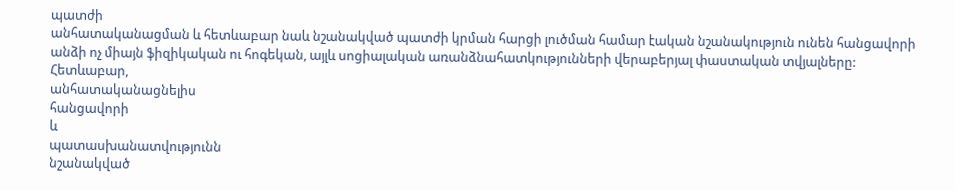պատժի
անհատականացման և հետևաբար նաև նշանակված պատժի կրման հարցի լուծման համար էական նշանակություն ունեն հանցավորի անձի ոչ միայն ֆիզիկական ու հոգեկան, այլև սոցիալական առանձնահատկությունների վերաբերյալ փաստական տվյալները:
Հետևաբար,
անհատականացնելիս
հանցավորի
և
պատասխանատվությունն
նշանակված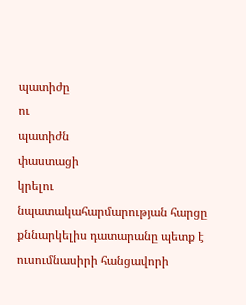պատիժը
ու
պատիժն
փաստացի
կրելու
նպատակահարմարության հարցը քննարկելիս դատարանը պետք է ուսումնասիրի հանցավորի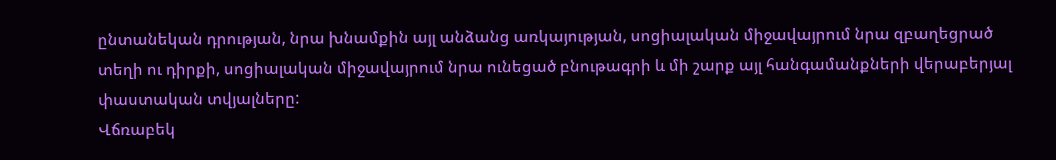ընտանեկան դրության, նրա խնամքին այլ անձանց առկայության, սոցիալական միջավայրում նրա զբաղեցրած տեղի ու դիրքի, սոցիալական միջավայրում նրա ունեցած բնութագրի և մի շարք այլ հանգամանքների վերաբերյալ փաստական տվյալները:
Վճռաբեկ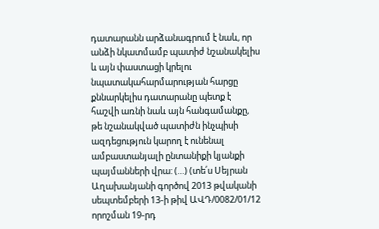դատարանն արձանագրում է նաև, որ անձի նկատմամբ պատիժ նշանակելիս և այն փաստացի կրելու նպատակահարմարության հարցը քննարկելիս դատարանը պետք է հաշվի առնի նաև այն հանգամանքը, թե նշանակված պատիժն ինչպիսի ազդեցություն կարող է ունենալ ամբաստանյալի ընտանիքի կյանքի պայմանների վրա: (…) (տե՛ս Սեյրան Աղախանյանի գործով 2013 թվականի սեպտեմբերի 13-ի թիվ ԱՎԴ/0082/01/12 որոշման 19-րդ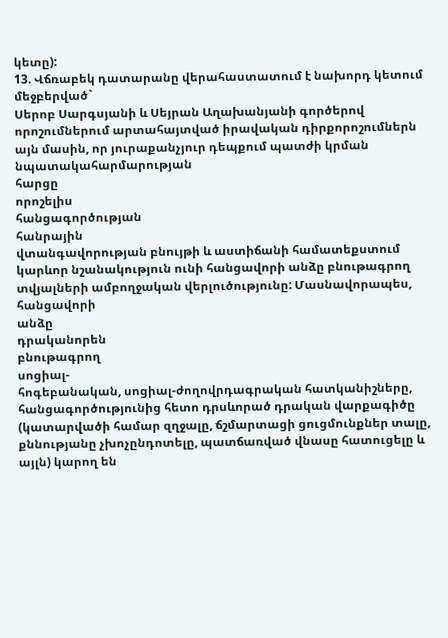կետը):
13. Վճռաբեկ դատարանը վերահաստատում է նախորդ կետում մեջբերված`
Սերոբ Սարգսյանի և Սեյրան Աղախանյանի գործերով որոշումներում արտահայտված իրավական դիրքորոշումներն այն մասին, որ յուրաքանչյուր դեպքում պատժի կրման նպատակահարմարության
հարցը
որոշելիս
հանցագործության
հանրային
վտանգավորության բնույթի և աստիճանի համատեքստում կարևոր նշանակություն ունի հանցավորի անձը բնութագրող տվյալների ամբողջական վերլուծությունը: Մասնավորապես,
հանցավորի
անձը
դրականորեն
բնութագրող
սոցիալ-
հոգեբանական, սոցիալ-ժողովրդագրական հատկանիշները, հանցագործությունից հետո դրսևորած դրական վարքագիծը (կատարվածի համար զղջալը, ճշմարտացի ցուցմունքներ տալը, քննությանը չխոչընդոտելը, պատճառված վնասը հատուցելը և այլն) կարող են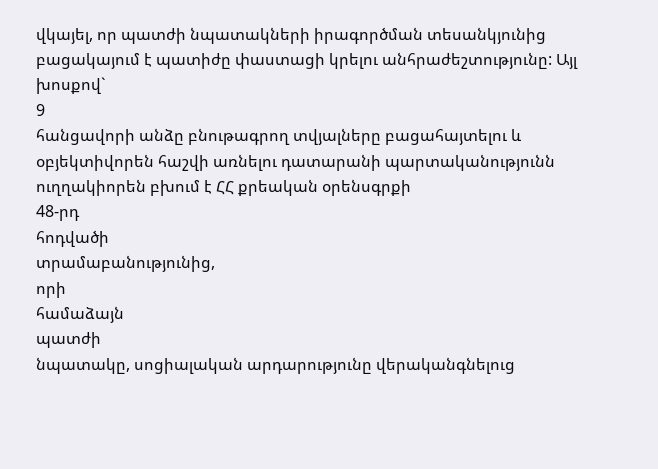վկայել, որ պատժի նպատակների իրագործման տեսանկյունից բացակայում է պատիժը փաստացի կրելու անհրաժեշտությունը: Այլ խոսքով`
9
հանցավորի անձը բնութագրող տվյալները բացահայտելու և օբյեկտիվորեն հաշվի առնելու դատարանի պարտականությունն ուղղակիորեն բխում է ՀՀ քրեական օրենսգրքի
48-րդ
հոդվածի
տրամաբանությունից,
որի
համաձայն
պատժի
նպատակը, սոցիալական արդարությունը վերականգնելուց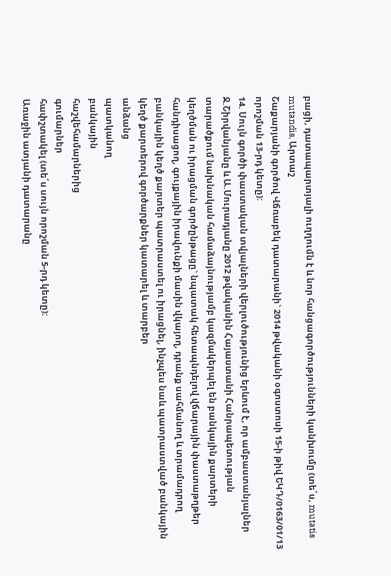բացի, դատապարտյալի ուղղումն է և նոր հանցագործությունների կանխումը (տե՛ս, mutatis mutandis, Արտաշ
Շաքարյանի գործով Վճռաբեկ դատարանի` 2014 թվականի օգոստոսի 15-ի թիվ ԵԿԴ/0163/01/13 որոշման 13-րդ կետը):
14. Սույն գործի փաստական տվյալների վերլուծությունից երևում է, որ ամբաստանյալներ Ջ.Շիրվանյանը և Ա.Մուրադյանը 2012 թվականին Հայաստանի Հանրապետության տարածքում նախնական համաձայնությամբ կազմակերպել են բանկային քարտերի կեղծման ու իրացման գործընթացը` նպատակ հետապնդելով վճարային փաստաթղթեր հանդիսացող, գույքային իրավունքի մասին վկայող, դրանք սահմանող և տրամադրող բանկային կեղծ քարտեր պատրաստել ու իրացնել, ինչպես նաև պատրաստված բանկային կեղծ քարտերով գործարքներ կատարել և տարբեր
անձանց
պատկանող
բանկային
հաշվեհամարներից
գումարներ
հափշտակել (տե՛ս սույն որոշման 5-րդ կետը):
Առաջին ատյանի դատարանը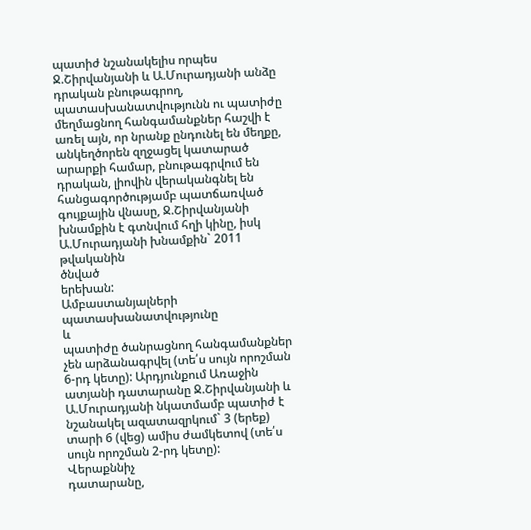պատիժ նշանակելիս որպես Ջ.Շիրվանյանի և Ա.Մուրադյանի անձը դրական բնութագրող, պատասխանատվությունն ու պատիժը մեղմացնող հանգամանքներ հաշվի է առել այն, որ նրանք ընդունել են մեղքը, անկեղծորեն զղջացել կատարած արարքի համար, բնութագրվում են դրական, լիովին վերականգնել են հանցագործությամբ պատճառված գույքային վնասը, Ջ.Շիրվանյանի խնամքին է գտնվում հղի կինը, իսկ Ա.Մուրադյանի խնամքին` 2011 թվականին
ծնված
երեխան:
Ամբաստանյալների
պատասխանատվությունը
և
պատիժը ծանրացնող հանգամանքներ չեն արձանագրվել (տե՛ս սույն որոշման 6-րդ կետը): Արդյունքում Առաջին ատյանի դատարանը Ջ.Շիրվանյանի և Ա.Մուրադյանի նկատմամբ պատիժ է նշանակել ազատազրկում` 3 (երեք) տարի 6 (վեց) ամիս ժամկետով (տե՛ս սույն որոշման 2-րդ կետը):
Վերաքննիչ
դատարանը,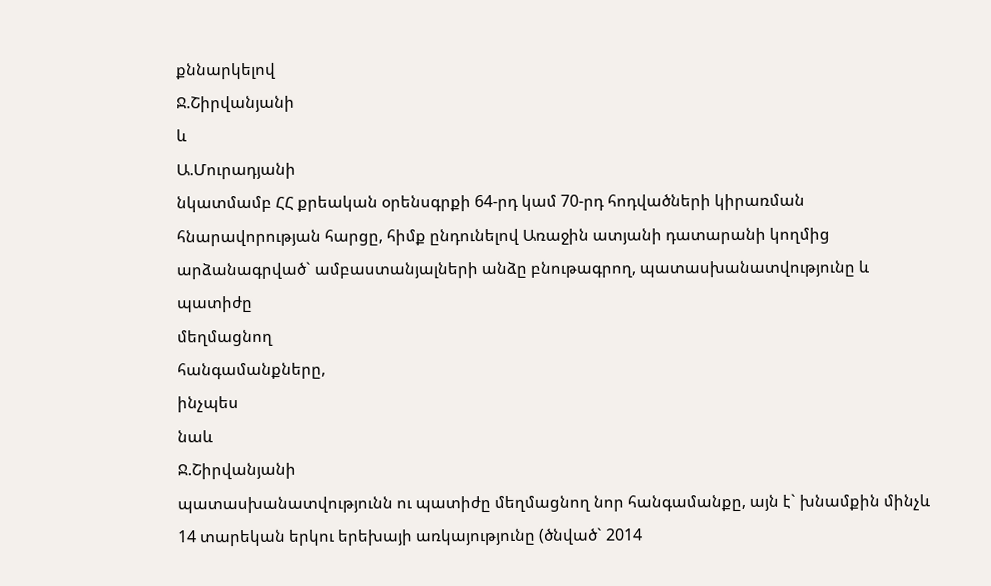քննարկելով
Ջ.Շիրվանյանի
և
Ա.Մուրադյանի
նկատմամբ ՀՀ քրեական օրենսգրքի 64-րդ կամ 70-րդ հոդվածների կիրառման հնարավորության հարցը, հիմք ընդունելով Առաջին ատյանի դատարանի կողմից արձանագրված` ամբաստանյալների անձը բնութագրող, պատասխանատվությունը և պատիժը
մեղմացնող
հանգամանքները,
ինչպես
նաև
Ջ.Շիրվանյանի
պատասխանատվությունն ու պատիժը մեղմացնող նոր հանգամանքը, այն է` խնամքին մինչև 14 տարեկան երկու երեխայի առկայությունը (ծնված` 2014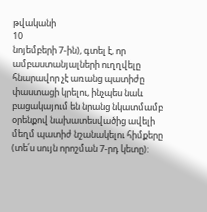թվականի
10
նոյեմբերի 7-ին), գտել է, որ ամբաստանյալների ուղղվելը հնարավոր չէ առանց պատիժը փաստացի կրելու, ինչպես նաև բացակայում են նրանց նկատմամբ օրենքով նախատեսվածից ավելի մեղմ պատիժ նշանակելու հիմքերը (տե՛ս սույն որոշման 7-րդ կետը):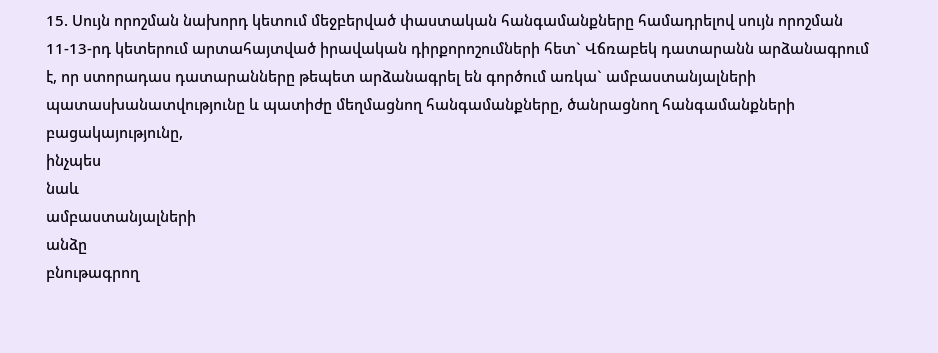15. Սույն որոշման նախորդ կետում մեջբերված փաստական հանգամանքները համադրելով սույն որոշման 11-13-րդ կետերում արտահայտված իրավական դիրքորոշումների հետ` Վճռաբեկ դատարանն արձանագրում է, որ ստորադաս դատարանները թեպետ արձանագրել են գործում առկա` ամբաստանյալների պատասխանատվությունը և պատիժը մեղմացնող հանգամանքները, ծանրացնող հանգամանքների
բացակայությունը,
ինչպես
նաև
ամբաստանյալների
անձը
բնութագրող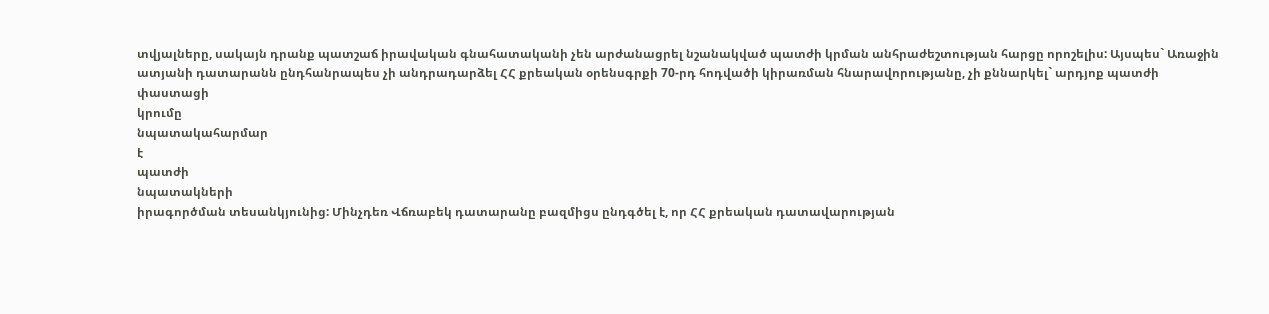տվյալները, սակայն դրանք պատշաճ իրավական գնահատականի չեն արժանացրել նշանակված պատժի կրման անհրաժեշտության հարցը որոշելիս: Այսպես` Առաջին ատյանի դատարանն ընդհանրապես չի անդրադարձել ՀՀ քրեական օրենսգրքի 70-րդ հոդվածի կիրառման հնարավորությանը, չի քննարկել` արդյոք պատժի
փաստացի
կրումը
նպատակահարմար
է
պատժի
նպատակների
իրագործման տեսանկյունից: Մինչդեռ Վճռաբեկ դատարանը բազմիցս ընդգծել է, որ ՀՀ քրեական դատավարության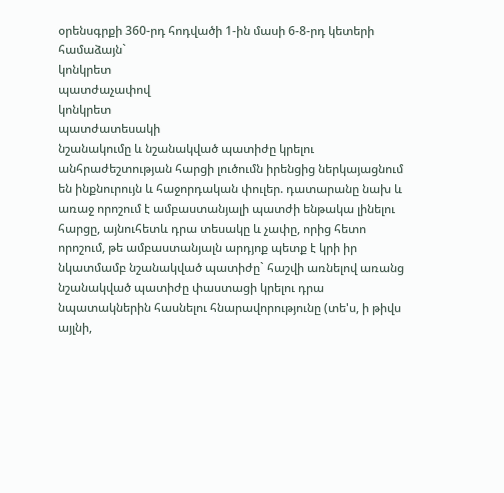օրենսգրքի 360-րդ հոդվածի 1-ին մասի 6-8-րդ կետերի
համաձայն`
կոնկրետ
պատժաչափով
կոնկրետ
պատժատեսակի
նշանակումը և նշանակված պատիժը կրելու անհրաժեշտության հարցի լուծումն իրենցից ներկայացնում են ինքնուրույն և հաջորդական փուլեր. դատարանը նախ և առաջ որոշում է ամբաստանյալի պատժի ենթակա լինելու հարցը, այնուհետև դրա տեսակը և չափը, որից հետո որոշում, թե ամբաստանյալն արդյոք պետք է կրի իր նկատմամբ նշանակված պատիժը` հաշվի առնելով առանց նշանակված պատիժը փաստացի կրելու դրա նպատակներին հասնելու հնարավորությունը (տե'ս, ի թիվս
այլնի,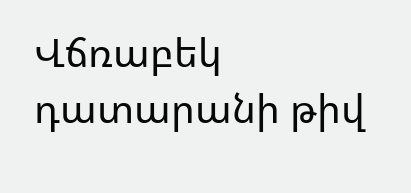Վճռաբեկ դատարանի թիվ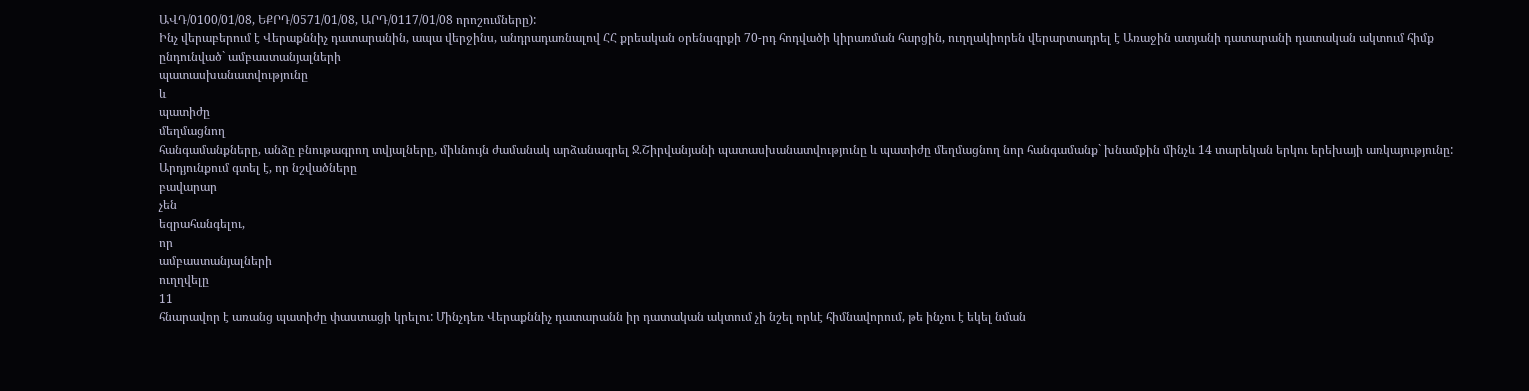ԱՎԴ/0100/01/08, ԵՔՐԴ/0571/01/08, ԱՐԴ/0117/01/08 որոշումները):
Ինչ վերաբերում է Վերաքննիչ դատարանին, ապա վերջինս, անդրադառնալով ՀՀ քրեական օրենսգրքի 70-րդ հոդվածի կիրառման հարցին, ուղղակիորեն վերարտադրել է Առաջին ատյանի դատարանի դատական ակտում հիմք ընդունված` ամբաստանյալների
պատասխանատվությունը
և
պատիժը
մեղմացնող
հանգամանքները, անձը բնութագրող տվյալները, միևնույն ժամանակ արձանագրել Ջ.Շիրվանյանի պատասխանատվությունը և պատիժը մեղմացնող նոր հանգամանք` խնամքին մինչև 14 տարեկան երկու երեխայի առկայությունը: Արդյունքում գտել է, որ նշվածները
բավարար
չեն
եզրահանգելու,
որ
ամբաստանյալների
ուղղվելը
11
հնարավոր է առանց պատիժը փաստացի կրելու: Մինչդեռ Վերաքննիչ դատարանն իր դատական ակտում չի նշել որևէ հիմնավորում, թե ինչու է եկել նման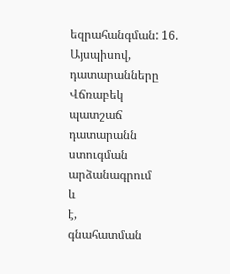եզրահանգման: 16.
Այսպիսով,
դատարանները
Վճռաբեկ
պատշաճ
դատարանն
ստուգման
արձանագրում
և
է,
գնահատման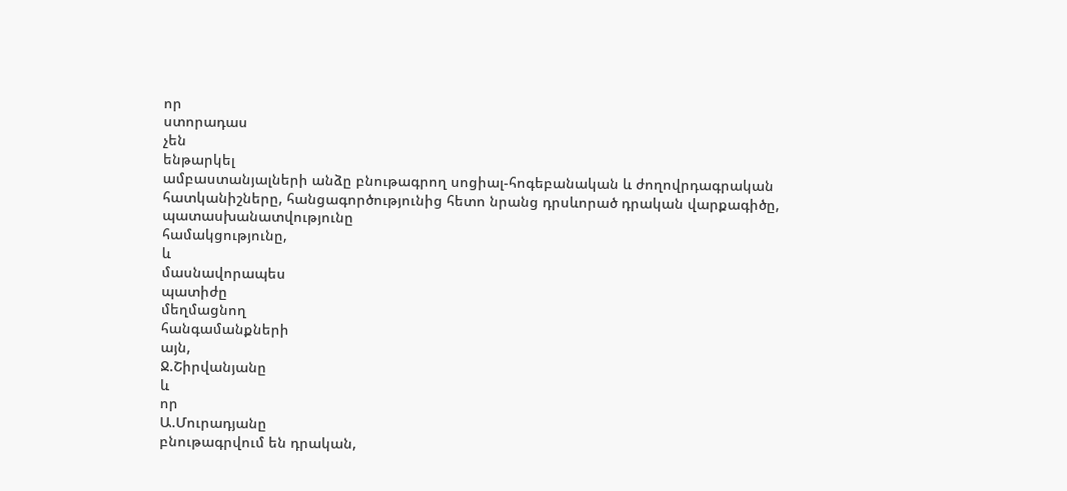որ
ստորադաս
չեն
ենթարկել
ամբաստանյալների անձը բնութագրող սոցիալ-հոգեբանական և ժողովրդագրական հատկանիշները, հանցագործությունից հետո նրանց դրսևորած դրական վարքագիծը, պատասխանատվությունը
համակցությունը,
և
մասնավորապես
պատիժը
մեղմացնող
հանգամանքների
այն,
Ջ.Շիրվանյանը
և
որ
Ա.Մուրադյանը
բնութագրվում են դրական,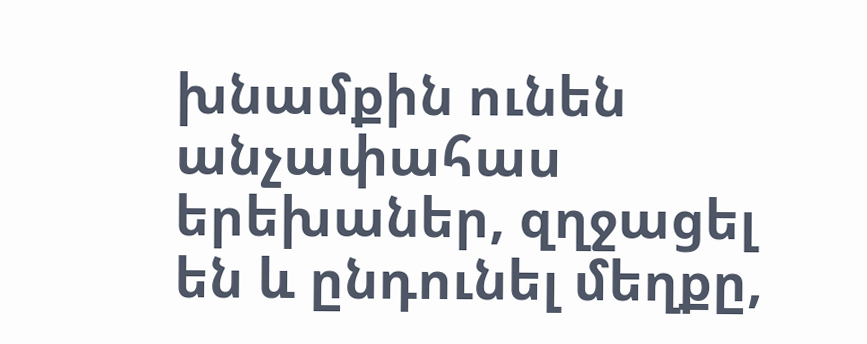խնամքին ունեն անչափահաս երեխաներ, զղջացել են և ընդունել մեղքը,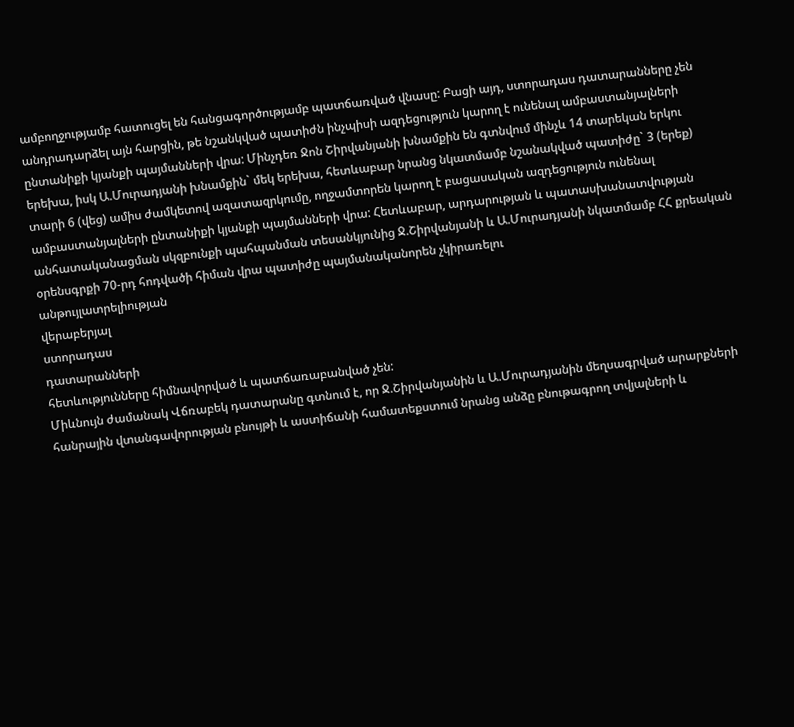ամբողջությամբ հատուցել են հանցագործությամբ պատճառված վնասը: Բացի այդ, ստորադաս դատարանները չեն անդրադարձել այն հարցին, թե նշանկված պատիժն ինչպիսի ազդեցություն կարող է ունենալ ամբաստանյալների ընտանիքի կյանքի պայմանների վրա: Մինչդեռ Ջոն Շիրվանյանի խնամքին են գտնվում մինչև 14 տարեկան երկու երեխա, իսկ Ա.Մուրադյանի խնամքին` մեկ երեխա, հետևաբար նրանց նկատմամբ նշանակված պատիժը` 3 (երեք) տարի 6 (վեց) ամիս ժամկետով ազատազրկումը, ողջամտորեն կարող է բացասական ազդեցություն ունենալ ամբաստանյալների ընտանիքի կյանքի պայմանների վրա: Հետևաբար, արդարության և պատասխանատվության անհատականացման սկզբունքի պահպանման տեսանկյունից Ջ.Շիրվանյանի և Ա.Մուրադյանի նկատմամբ ՀՀ քրեական օրենսգրքի 70-րդ հոդվածի հիման վրա պատիժը պայմանականորեն չկիրառելու
անթույլատրելիության
վերաբերյալ
ստորադաս
դատարանների
հետևությունները հիմնավորված և պատճառաբանված չեն:
Միևնույն ժամանակ Վճռաբեկ դատարանը գտնում է, որ Ջ.Շիրվանյանին և Ա.Մուրադյանին մեղսագրված արարքների հանրային վտանգավորության բնույթի և աստիճանի համատեքստում նրանց անձը բնութագրող տվյալների և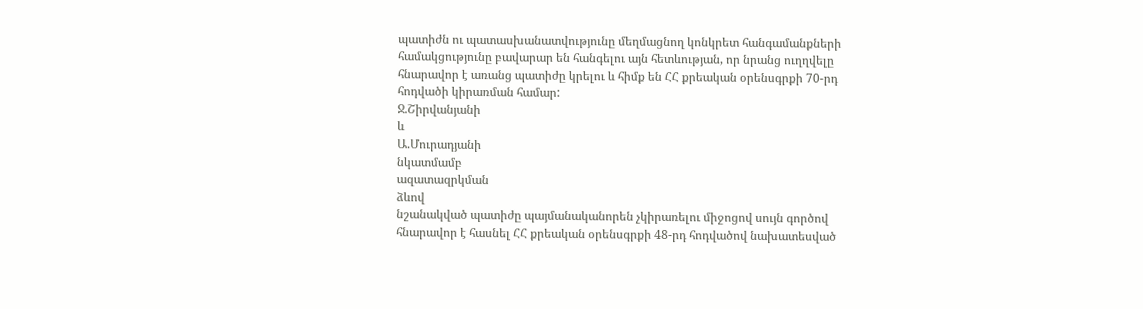պատիժն ու պատասխանատվությունը մեղմացնող կոնկրետ հանգամանքների համակցությունը բավարար են հանգելու այն հետևության, որ նրանց ուղղվելը հնարավոր է առանց պատիժը կրելու և հիմք են ՀՀ քրեական օրենսգրքի 70-րդ հոդվածի կիրառման համար:
Ջ.Շիրվանյանի
և
Ա.Մուրադյանի
նկատմամբ
ազատազրկման
ձևով
նշանակված պատիժը պայմանականորեն չկիրառելու միջոցով սույն գործով հնարավոր է հասնել ՀՀ քրեական օրենսգրքի 48-րդ հոդվածով նախատեսված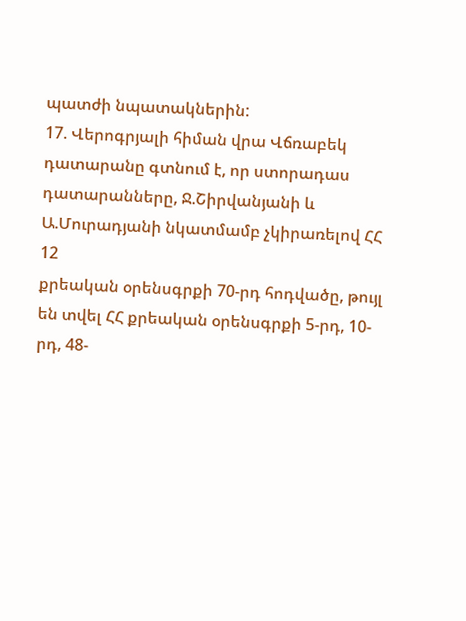պատժի նպատակներին:
17. Վերոգրյալի հիման վրա Վճռաբեկ դատարանը գտնում է, որ ստորադաս դատարանները, Ջ.Շիրվանյանի և Ա.Մուրադյանի նկատմամբ չկիրառելով ՀՀ
12
քրեական օրենսգրքի 70-րդ հոդվածը, թույլ են տվել ՀՀ քրեական օրենսգրքի 5-րդ, 10-րդ, 48-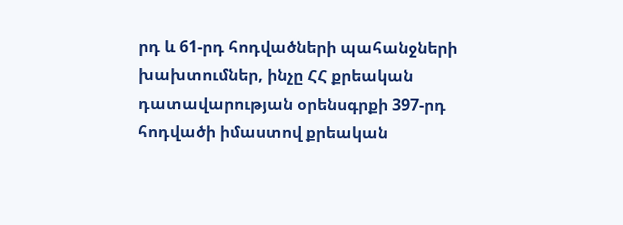րդ և 61-րդ հոդվածների պահանջների խախտումներ, ինչը ՀՀ քրեական դատավարության օրենսգրքի 397-րդ հոդվածի իմաստով քրեական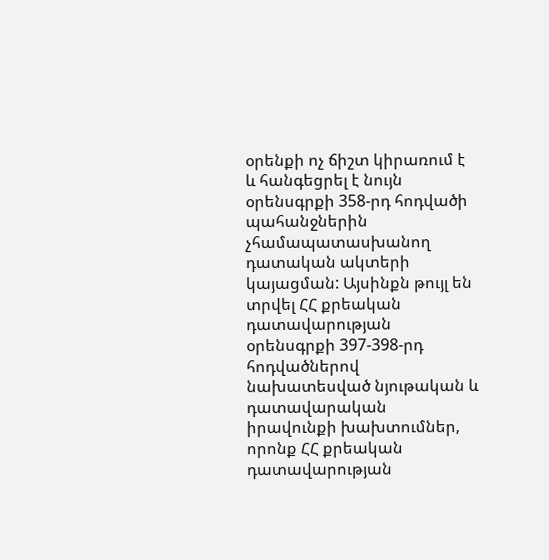օրենքի ոչ ճիշտ կիրառում է և հանգեցրել է նույն օրենսգրքի 358-րդ հոդվածի պահանջներին չհամապատասխանող դատական ակտերի կայացման: Այսինքն թույլ են տրվել ՀՀ քրեական դատավարության օրենսգրքի 397-398-րդ հոդվածներով նախատեսված նյութական և դատավարական իրավունքի խախտումներ, որոնք ՀՀ քրեական դատավարության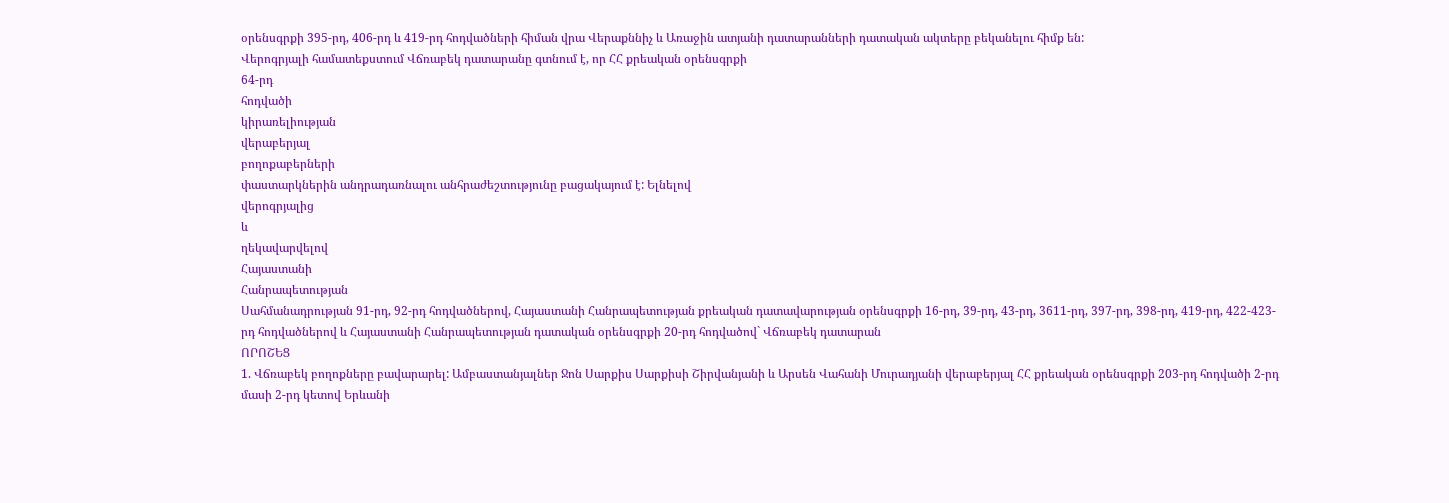օրենսգրքի 395-րդ, 406-րդ և 419-րդ հոդվածների հիման վրա Վերաքննիչ և Առաջին ատյանի դատարանների դատական ակտերը բեկանելու հիմք են:
Վերոգրյալի համատեքստում Վճռաբեկ դատարանը գտնում է, որ ՀՀ քրեական օրենսգրքի
64-րդ
հոդվածի
կիրառելիության
վերաբերյալ
բողոքաբերների
փաստարկներին անդրադառնալու անհրաժեշտությունը բացակայում է: Ելնելով
վերոգրյալից
և
ղեկավարվելով
Հայաստանի
Հանրապետության
Սահմանադրության 91-րդ, 92-րդ հոդվածներով, Հայաստանի Հանրապետության քրեական դատավարության օրենսգրքի 16-րդ, 39-րդ, 43-րդ, 3611-րդ, 397-րդ, 398-րդ, 419-րդ, 422-423-րդ հոդվածներով և Հայաստանի Հանրապետության դատական օրենսգրքի 20-րդ հոդվածով` Վճռաբեկ դատարան
ՈՐՈՇԵՑ
1. Վճռաբեկ բողոքները բավարարել: Ամբաստանյալներ Ջոն Սարքիս Սարքիսի Շիրվանյանի և Արսեն Վահանի Մուրադյանի վերաբերյալ ՀՀ քրեական օրենսգրքի 203-րդ հոդվածի 2-րդ մասի 2-րդ կետով Երևանի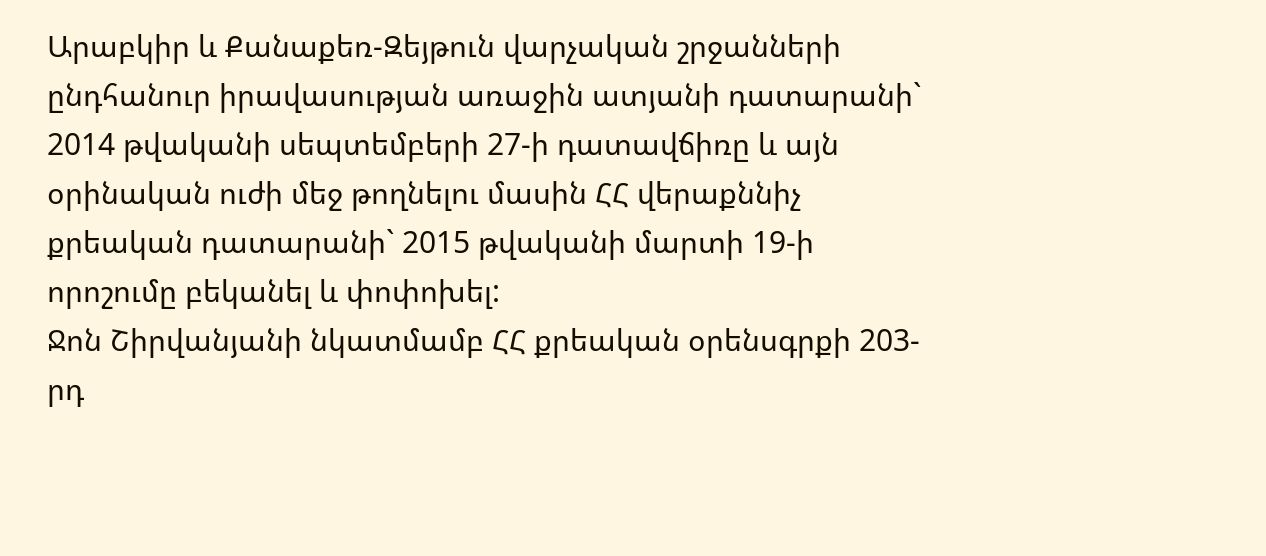Արաբկիր և Քանաքեռ-Զեյթուն վարչական շրջանների ընդհանուր իրավասության առաջին ատյանի դատարանի` 2014 թվականի սեպտեմբերի 27-ի դատավճիռը և այն օրինական ուժի մեջ թողնելու մասին ՀՀ վերաքննիչ քրեական դատարանի` 2015 թվականի մարտի 19-ի որոշումը բեկանել և փոփոխել:
Ջոն Շիրվանյանի նկատմամբ ՀՀ քրեական օրենսգրքի 203-րդ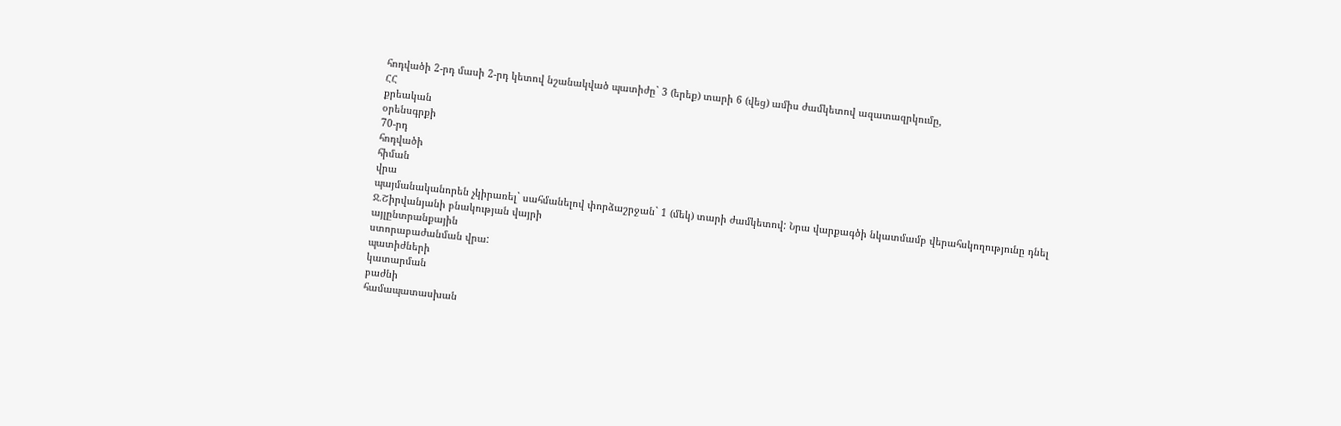հոդվածի 2-րդ մասի 2-րդ կետով նշանակված պատիժը` 3 (երեք) տարի 6 (վեց) ամիս ժամկետով ազատազրկումը,
ՀՀ
քրեական
օրենսգրքի
70-րդ
հոդվածի
հիման
վրա
պայմանականորեն չկիրառել` սահմանելով փորձաշրջան` 1 (մեկ) տարի ժամկետով: Նրա վարքագծի նկատմամբ վերահսկողությունը դնել Ջ.Շիրվանյանի բնակության վայրի
այլընտրանքային
ստորաբաժանման վրա:
պատիժների
կատարման
բաժնի
համապատասխան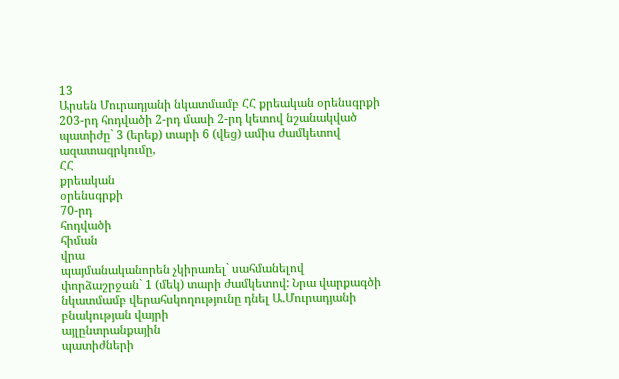13
Արսեն Մուրադյանի նկատմամբ ՀՀ քրեական օրենսգրքի 203-րդ հոդվածի 2-րդ մասի 2-րդ կետով նշանակված պատիժը` 3 (երեք) տարի 6 (վեց) ամիս ժամկետով ազատազրկումը,
ՀՀ
քրեական
օրենսգրքի
70-րդ
հոդվածի
հիման
վրա
պայմանականորեն չկիրառել` սահմանելով փորձաշրջան` 1 (մեկ) տարի ժամկետով: Նրա վարքագծի նկատմամբ վերահսկողությունը դնել Ա.Մուրադյանի բնակության վայրի
այլընտրանքային
պատիժների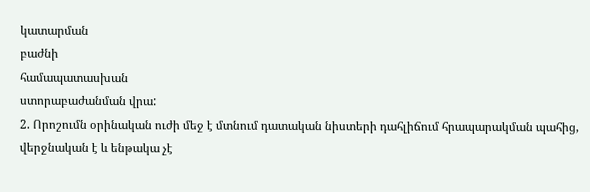կատարման
բաժնի
համապատասխան
ստորաբաժանման վրա:
2. Որոշումն օրինական ուժի մեջ է մտնում դատական նիստերի դահլիճում հրապարակման պահից, վերջնական է և ենթակա չէ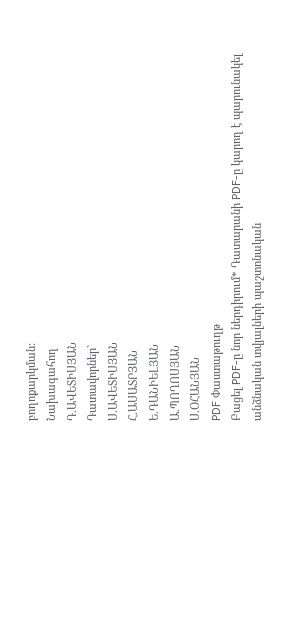բողոքարկման:
Նախագահող
Դ.ԱՎԵՏԻՍՅԱՆ
Դատավորներ`
Ս.ԱՎԵՏԻՍՅԱՆ
Հ.ԱՍԱՏՐՅԱՆ
Ե.ԴԱՆԻԵԼՅԱՆ
Ա.ՊՈՂՈՍՅԱՆ
Ս.ՕՀԱՆՅԱՆ
PDF Փաստաթուղթ
Բացել PDF-ը նոր ներդիրում* Դատարանի PDF-ը կարող է պարունակել անձնական տվյալների պաշտոնական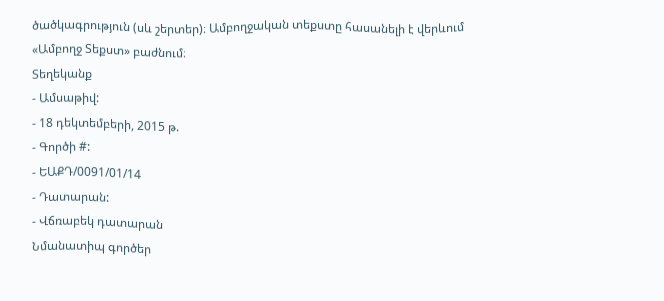ծածկագրություն (սև շերտեր)։ Ամբողջական տեքստը հասանելի է վերևում «Ամբողջ Տեքստ» բաժնում։
Տեղեկանք
- Ամսաթիվ:
- 18 դեկտեմբերի, 2015 թ.
- Գործի #:
- ԵԱՔԴ/0091/01/14
- Դատարան:
- Վճռաբեկ դատարան
Նմանատիպ գործեր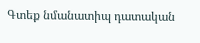Գտեք նմանատիպ դատական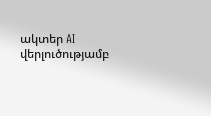ակտեր AI վերլուծությամբ